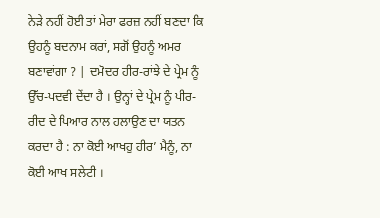ਨੇੜੇ ਨਹੀਂ ਹੋਈ ਤਾਂ ਮੇਰਾ ਫਰਜ਼ ਨਹੀਂ ਬਣਦਾ ਕਿ ਉਹਨੂੰ ਬਦਨਾਮ ਕਰਾਂ, ਸਗੋਂ ਉਹਨੂੰ ਅਮਰ ਬਣਾਵਾਂਗਾ ? | ਦਮੋਦਰ ਹੀਰ-ਰਾਂਝੇ ਦੇ ਪ੍ਰੇਮ ਨੂੰ ਉੱਚ-ਪਦਵੀ ਦੇਂਦਾ ਹੈ । ਉਨ੍ਹਾਂ ਦੇ ਪ੍ਰੇਮ ਨੂੰ ਪੀਰ-ਰੀਦ ਦੇ ਪਿਆਰ ਨਾਲ ਹਲਾਉਣ ਦਾ ਯਤਨ ਕਰਦਾ ਹੈ : ਨਾ ਕੋਈ ਆਖਹੁ ਹੀਰ’ ਮੈਨੂੰ, ਨਾ ਕੋਈ ਆਖ ਸਲੇਟੀ ।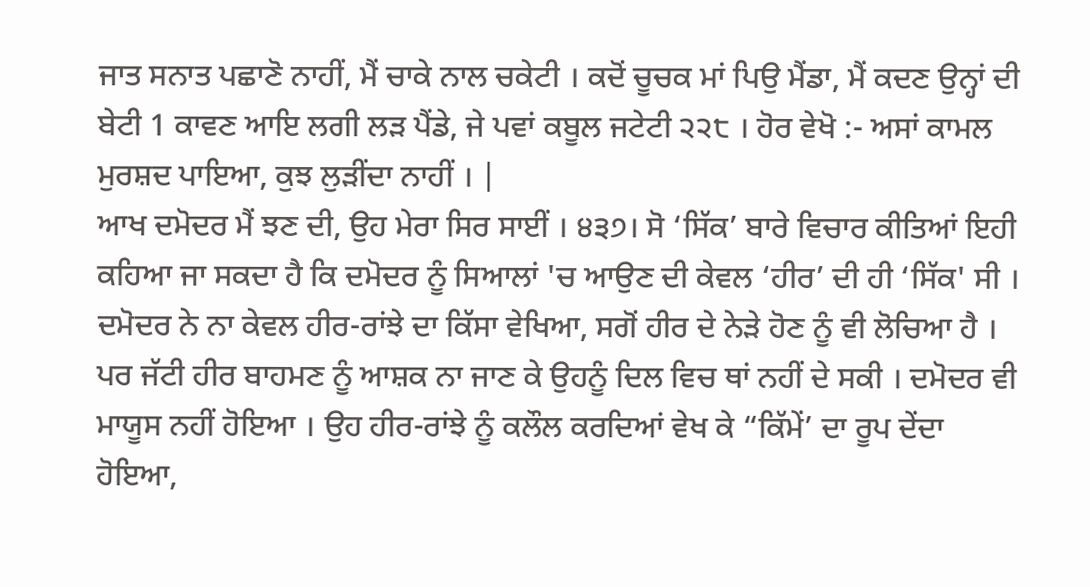ਜਾਤ ਸਨਾਤ ਪਛਾਣੋ ਨਾਹੀਂ, ਮੈਂ ਚਾਕੇ ਨਾਲ ਚਕੇਟੀ । ਕਦੋਂ ਚੂਚਕ ਮਾਂ ਪਿਉ ਮੈਂਡਾ, ਮੈਂ ਕਦਣ ਉਨ੍ਹਾਂ ਦੀ ਬੇਟੀ 1 ਕਾਵਣ ਆਇ ਲਗੀ ਲੜ ਪੈਂਡੇ, ਜੇ ਪਵਾਂ ਕਬੂਲ ਜਟੇਟੀ ੨੨੮ । ਹੋਰ ਵੇਖੋ :- ਅਸਾਂ ਕਾਮਲ ਮੁਰਸ਼ਦ ਪਾਇਆ, ਕੁਝ ਲੁੜੀਂਦਾ ਨਾਹੀਂ । |
ਆਖ ਦਮੋਦਰ ਮੈਂ ਝਣ ਦੀ, ਉਹ ਮੇਰਾ ਸਿਰ ਸਾਈਂ । ੪੩੭। ਸੋ ‘ਸਿੱਕ’ ਬਾਰੇ ਵਿਚਾਰ ਕੀਤਿਆਂ ਇਹੀ ਕਹਿਆ ਜਾ ਸਕਦਾ ਹੈ ਕਿ ਦਮੋਦਰ ਨੂੰ ਸਿਆਲਾਂ 'ਚ ਆਉਣ ਦੀ ਕੇਵਲ ‘ਹੀਰ’ ਦੀ ਹੀ ‘ਸਿੱਕ' ਸੀ । ਦਮੋਦਰ ਨੇ ਨਾ ਕੇਵਲ ਹੀਰ-ਰਾਂਝੇ ਦਾ ਕਿੱਸਾ ਵੇਖਿਆ, ਸਗੋਂ ਹੀਰ ਦੇ ਨੇੜੇ ਹੋਣ ਨੂੰ ਵੀ ਲੋਚਿਆ ਹੈ । ਪਰ ਜੱਟੀ ਹੀਰ ਬਾਹਮਣ ਨੂੰ ਆਸ਼ਕ ਨਾ ਜਾਣ ਕੇ ਉਹਨੂੰ ਦਿਲ ਵਿਚ ਥਾਂ ਨਹੀਂ ਦੇ ਸਕੀ । ਦਮੋਦਰ ਵੀ ਮਾਯੂਸ ਨਹੀਂ ਹੋਇਆ । ਉਹ ਹੀਰ-ਰਾਂਝੇ ਨੂੰ ਕਲੌਲ ਕਰਦਿਆਂ ਵੇਖ ਕੇ “ਕਿੱਮੇਂ’ ਦਾ ਰੂਪ ਦੇਂਦਾ ਹੋਇਆ,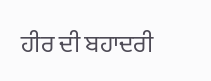ਹੀਰ ਦੀ ਬਹਾਦਰੀ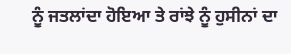ਨੂੰ ਜਤਲਾਂਦਾ ਹੋਇਆ ਤੇ ਰਾਂਝੇ ਨੂੰ ਹੁਸੀਨਾਂ ਦਾ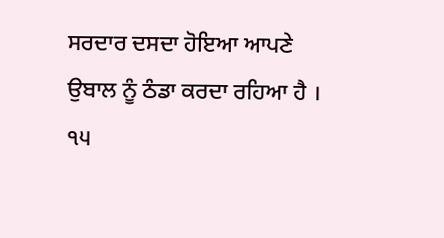ਸਰਦਾਰ ਦਸਦਾ ਹੋਇਆ ਆਪਣੇ ਉਬਾਲ ਨੂੰ ਠੰਡਾ ਕਰਦਾ ਰਹਿਆ ਹੈ । ੧੫